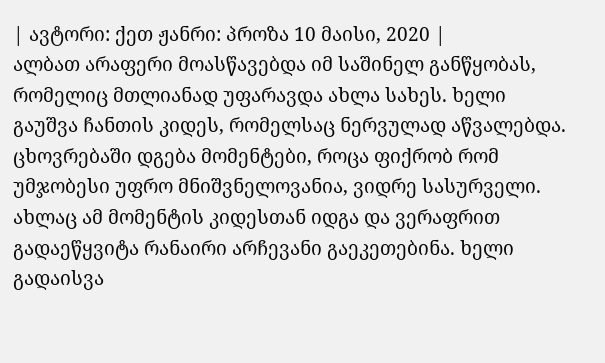| ავტორი: ქეთ ჟანრი: პროზა 10 მაისი, 2020 |
ალბათ არაფერი მოასწავებდა იმ საშინელ განწყობას, რომელიც მთლიანად უფარავდა ახლა სახეს. ხელი გაუშვა ჩანთის კიდეს, რომელსაც ნერვულად აწვალებდა. ცხოვრებაში დგება მომენტები, როცა ფიქრობ რომ უმჯობესი უფრო მნიშვნელოვანია, ვიდრე სასურველი. ახლაც ამ მომენტის კიდესთან იდგა და ვერაფრით გადაეწყვიტა რანაირი არჩევანი გაეკეთებინა. ხელი გადაისვა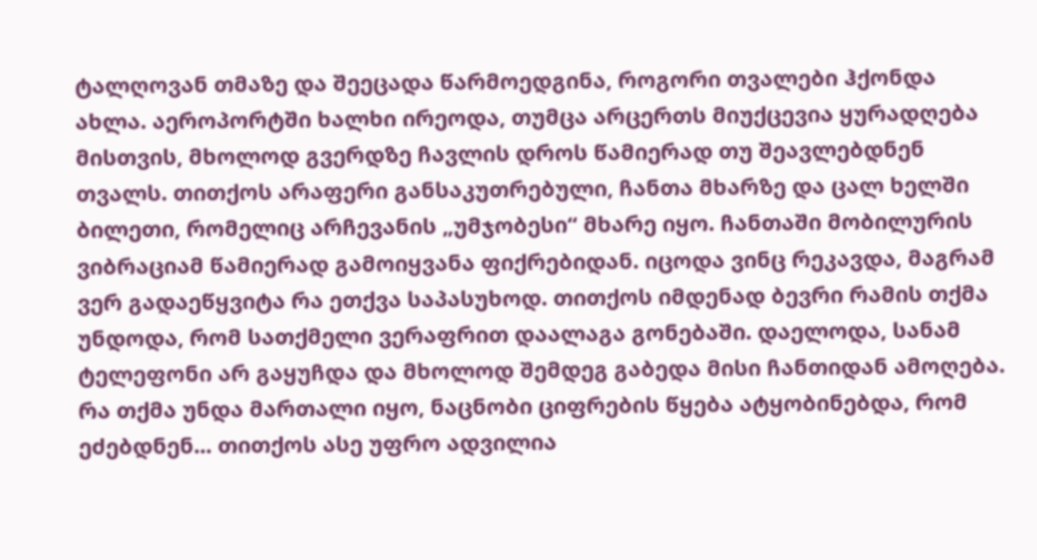ტალღოვან თმაზე და შეეცადა წარმოედგინა, როგორი თვალები ჰქონდა ახლა. აეროპორტში ხალხი ირეოდა, თუმცა არცერთს მიუქცევია ყურადღება მისთვის, მხოლოდ გვერდზე ჩავლის დროს წამიერად თუ შეავლებდნენ თვალს. თითქოს არაფერი განსაკუთრებული, ჩანთა მხარზე და ცალ ხელში ბილეთი, რომელიც არჩევანის „უმჯობესი“ მხარე იყო. ჩანთაში მობილურის ვიბრაციამ წამიერად გამოიყვანა ფიქრებიდან. იცოდა ვინც რეკავდა, მაგრამ ვერ გადაეწყვიტა რა ეთქვა საპასუხოდ. თითქოს იმდენად ბევრი რამის თქმა უნდოდა, რომ სათქმელი ვერაფრით დაალაგა გონებაში. დაელოდა, სანამ ტელეფონი არ გაყუჩდა და მხოლოდ შემდეგ გაბედა მისი ჩანთიდან ამოღება. რა თქმა უნდა მართალი იყო, ნაცნობი ციფრების წყება ატყობინებდა, რომ ეძებდნენ... თითქოს ასე უფრო ადვილია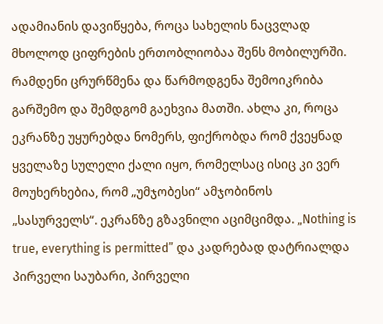ადამიანის დავიწყება, როცა სახელის ნაცვლად მხოლოდ ციფრების ერთობლიობაა შენს მობილურში. რამდენი ცრურწმენა და წარმოდგენა შემოიკრიბა გარშემო და შემდგომ გაეხვია მათში. ახლა კი, როცა ეკრანზე უყურებდა ნომერს, ფიქრობდა რომ ქვეყნად ყველაზე სულელი ქალი იყო, რომელსაც ისიც კი ვერ მოუხერხებია, რომ „უმჯობესი“ ამჯობინოს „სასურველს“. ეკრანზე გზავნილი აციმციმდა. „Nothing is true, everything is permitted” და კადრებად დატრიალდა პირველი საუბარი, პირველი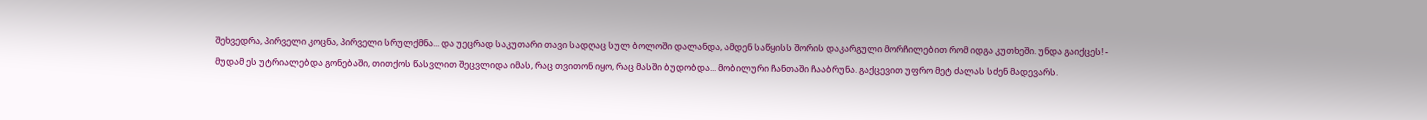შეხვედრა, პირველი კოცნა, პირველი სრულქმნა... და უეცრად საკუთარი თავი სადღაც სულ ბოლოში დალანდა, ამდენ საწყისს შორის დაკარგული მორჩილებით რომ იდგა კუთხეში. უნდა გაიქცეს! - მუდამ ეს უტრიალებდა გონებაში, თითქოს წასვლით შეცვლიდა იმას, რაც თვითონ იყო, რაც მასში ბუდობდა... მობილური ჩანთაში ჩააბრუნა. გაქცევით უფრო მეტ ძალას სძენ მადევარს.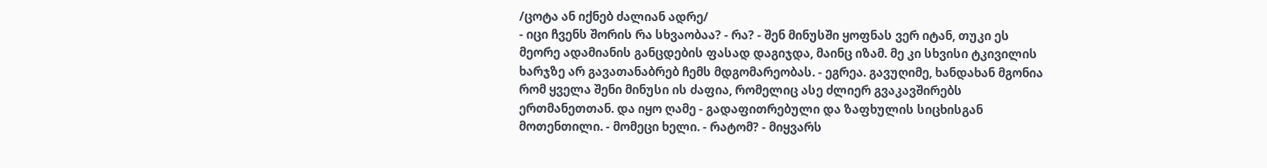/ცოტა ან იქნებ ძალიან ადრე/
- იცი ჩვენს შორის რა სხვაობაა? - რა? - შენ მინუსში ყოფნას ვერ იტან, თუკი ეს მეორე ადამიანის განცდების ფასად დაგიჯდა, მაინც იზამ. მე კი სხვისი ტკივილის ხარჯზე არ გავათანაბრებ ჩემს მდგომარეობას. - ეგრეა. გავუღიმე, ხანდახან მგონია რომ ყველა შენი მინუსი ის ძაფია, რომელიც ასე ძლიერ გვაკავშირებს ერთმანეთთან. და იყო ღამე - გადაფითრებული და ზაფხულის სიცხისგან მოთენთილი. - მომეცი ხელი. - რატომ? - მიყვარს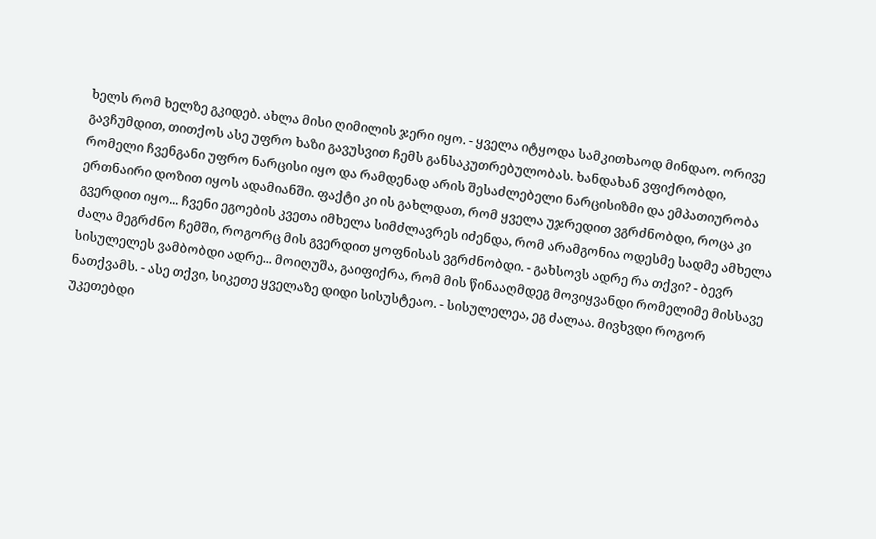ხელს რომ ხელზე გკიდებ. ახლა მისი ღიმილის ჯერი იყო. - ყველა იტყოდა სამკითხაოდ მინდაო. ორივე გავჩუმდით, თითქოს ასე უფრო ხაზი გავუსვით ჩემს განსაკუთრებულობას. ხანდახან ვფიქრობდი, რომელი ჩვენგანი უფრო ნარცისი იყო და რამდენად არის შესაძლებელი ნარცისიზმი და ემპათიურობა ერთნაირი დოზით იყოს ადამიანში. ფაქტი კი ის გახლდათ, რომ ყველა უჯრედით ვგრძნობდი, როცა კი გვერდით იყო... ჩვენი ეგოების კვეთა იმხელა სიმძლავრეს იძენდა, რომ არამგონია ოდესმე სადმე ამხელა ძალა მეგრძნო ჩემში, როგორც მის გვერდით ყოფნისას ვგრძნობდი. - გახსოვს ადრე რა თქვი? - ბევრ სისულელეს ვამბობდი ადრე... მოიღუშა, გაიფიქრა, რომ მის წინააღმდეგ მოვიყვანდი რომელიმე მისსავე ნათქვამს. - ასე თქვი, სიკეთე ყველაზე დიდი სისუსტეაო. - სისულელეა, ეგ ძალაა. მივხვდი როგორ უკეთებდი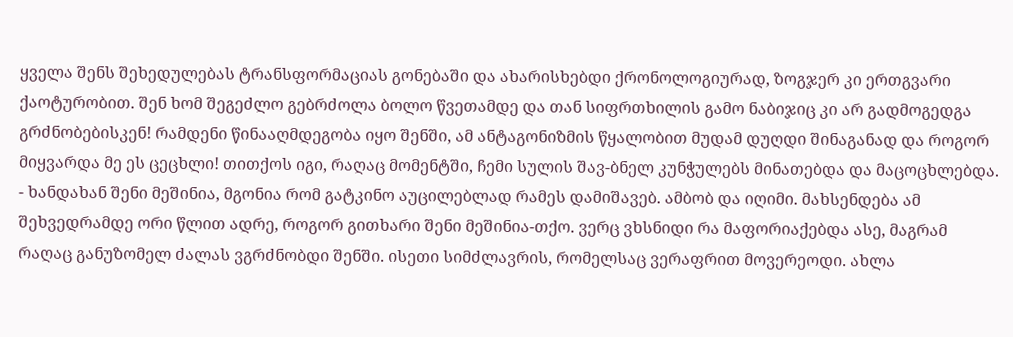ყველა შენს შეხედულებას ტრანსფორმაციას გონებაში და ახარისხებდი ქრონოლოგიურად, ზოგჯერ კი ერთგვარი ქაოტურობით. შენ ხომ შეგეძლო გებრძოლა ბოლო წვეთამდე და თან სიფრთხილის გამო ნაბიჯიც კი არ გადმოგედგა გრძნობებისკენ! რამდენი წინააღმდეგობა იყო შენში, ამ ანტაგონიზმის წყალობით მუდამ დუღდი შინაგანად და როგორ მიყვარდა მე ეს ცეცხლი! თითქოს იგი, რაღაც მომენტში, ჩემი სულის შავ-ბნელ კუნჭულებს მინათებდა და მაცოცხლებდა. - ხანდახან შენი მეშინია, მგონია რომ გატკინო აუცილებლად რამეს დამიშავებ. ამბობ და იღიმი. მახსენდება ამ შეხვედრამდე ორი წლით ადრე, როგორ გითხარი შენი მეშინია-თქო. ვერც ვხსნიდი რა მაფორიაქებდა ასე, მაგრამ რაღაც განუზომელ ძალას ვგრძნობდი შენში. ისეთი სიმძლავრის, რომელსაც ვერაფრით მოვერეოდი. ახლა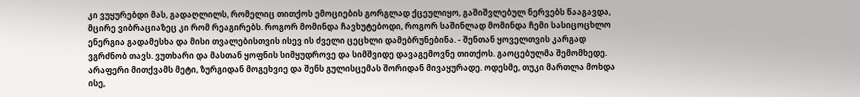კი ვუყურებდი მას, გადაღლილს, რომელიც თითქოს ემოციების გორგლად ქცეულიყო, გაშიშვლებულ ნერვებს წააგავდა, მცირე ვიბრაციაზეც კი რომ რეაგირებს. როგორ მომინდა ჩავხუტებოდი, როგორ საშინლად მომინდა ჩემი სასიცოცხლო ენერგია გადამესხა და მისი თვალებისთვის ისევ ის ძველი ცეცხლი დამებრუნებინა. - შენთან ყოველთვის კარგად ვგრძნობ თავს. ვუთხარი და მასთან ყოფნის სიმყუდროვე და სიმშვიდე დავაგემოვნე თითქოს. გაოცებულმა შემომხედე. არაფერი მითქვამს მეტი, ზურგიდან მოგეხვიე და შენს გულისცემას შორიდან მივაყურადე. ოდესმე, თუკი მართლა მოხდა ისე,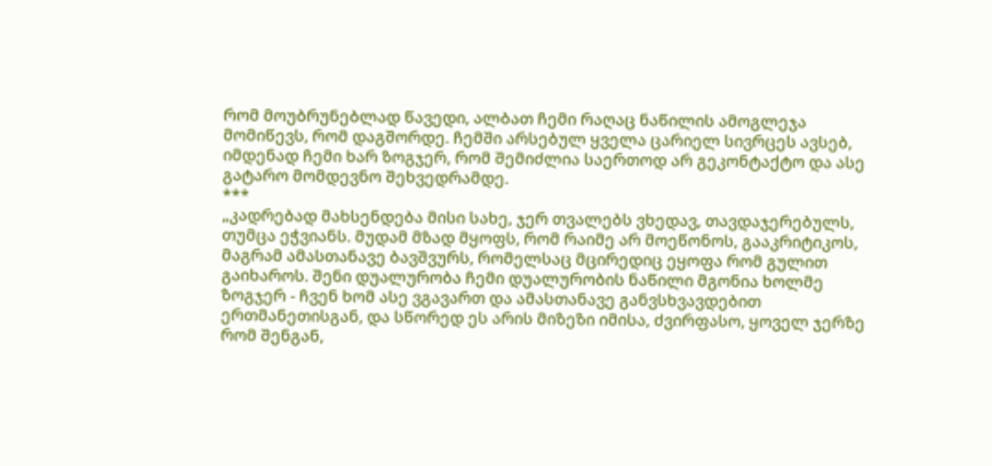რომ მოუბრუნებლად წავედი, ალბათ ჩემი რაღაც ნაწილის ამოგლეჯა მომიწევს, რომ დაგშორდე. ჩემში არსებულ ყველა ცარიელ სივრცეს ავსებ, იმდენად ჩემი ხარ ზოგჯერ, რომ შემიძლია საერთოდ არ გეკონტაქტო და ასე გატარო მომდევნო შეხვედრამდე.
***
„კადრებად მახსენდება მისი სახე, ჯერ თვალებს ვხედავ, თავდაჯერებულს, თუმცა ეჭვიანს. მუდამ მზად მყოფს, რომ რაიმე არ მოეწონოს, გააკრიტიკოს, მაგრამ ამასთანავე ბავშვურს, რომელსაც მცირედიც ეყოფა რომ გულით გაიხაროს. შენი დუალურობა ჩემი დუალურობის ნაწილი მგონია ხოლმე ზოგჯერ - ჩვენ ხომ ასე ვგავართ და ამასთანავე განვსხვავდებით ერთმანეთისგან, და სწორედ ეს არის მიზეზი იმისა, ძვირფასო, ყოველ ჯერზე რომ შენგან,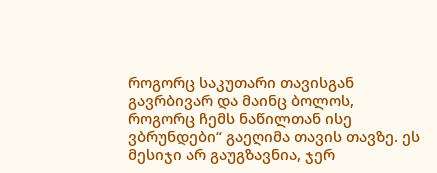როგორც საკუთარი თავისგან გავრბივარ და მაინც ბოლოს, როგორც ჩემს ნაწილთან ისე ვბრუნდები“ გაეღიმა თავის თავზე. ეს მესიჯი არ გაუგზავნია, ჯერ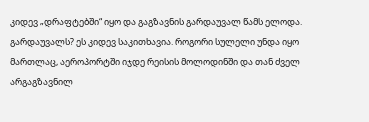კიდევ „დრაფტებში“ იყო და გაგზავნის გარდაუვალ წამს ელოდა. გარდაუვალს? ეს კიდევ საკითხავია. როგორი სულელი უნდა იყო მართლაც, აეროპორტში იჯდე რეისის მოლოდინში და თან ძველ არგაგზავნილ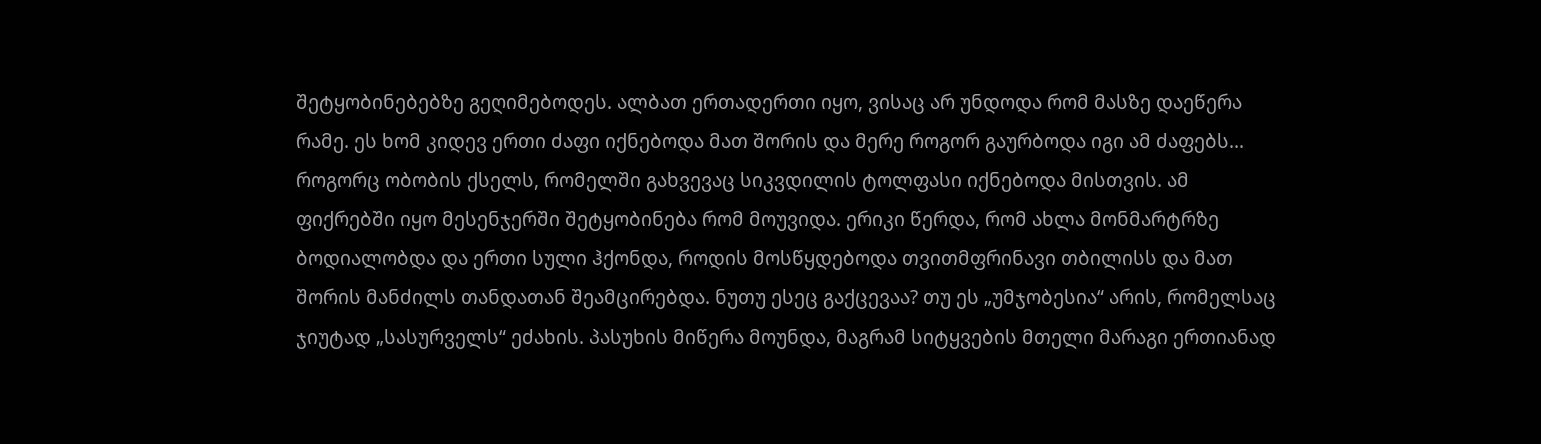შეტყობინებებზე გეღიმებოდეს. ალბათ ერთადერთი იყო, ვისაც არ უნდოდა რომ მასზე დაეწერა რამე. ეს ხომ კიდევ ერთი ძაფი იქნებოდა მათ შორის და მერე როგორ გაურბოდა იგი ამ ძაფებს... როგორც ობობის ქსელს, რომელში გახვევაც სიკვდილის ტოლფასი იქნებოდა მისთვის. ამ ფიქრებში იყო მესენჯერში შეტყობინება რომ მოუვიდა. ერიკი წერდა, რომ ახლა მონმარტრზე ბოდიალობდა და ერთი სული ჰქონდა, როდის მოსწყდებოდა თვითმფრინავი თბილისს და მათ შორის მანძილს თანდათან შეამცირებდა. ნუთუ ესეც გაქცევაა? თუ ეს „უმჯობესია“ არის, რომელსაც ჯიუტად „სასურველს“ ეძახის. პასუხის მიწერა მოუნდა, მაგრამ სიტყვების მთელი მარაგი ერთიანად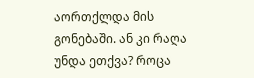აორთქლდა მის გონებაში. ან კი რაღა უნდა ეთქვა? როცა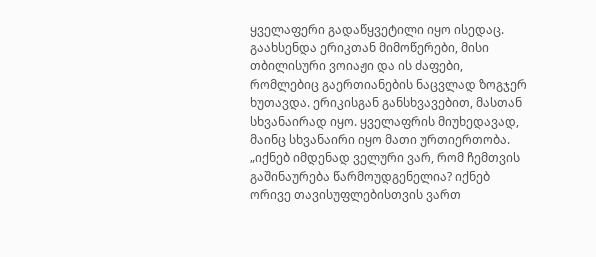ყველაფერი გადაწყვეტილი იყო ისედაც. გაახსენდა ერიკთან მიმოწერები, მისი თბილისური ვოიაჟი და ის ძაფები, რომლებიც გაერთიანების ნაცვლად ზოგჯერ ხუთავდა. ერიკისგან განსხვავებით, მასთან სხვანაირად იყო. ყველაფრის მიუხედავად, მაინც სხვანაირი იყო მათი ურთიერთობა. „იქნებ იმდენად ველური ვარ, რომ ჩემთვის გაშინაურება წარმოუდგენელია? იქნებ ორივე თავისუფლებისთვის ვართ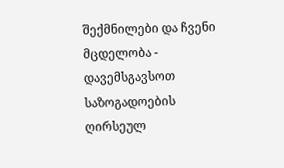შექმნილები და ჩვენი მცდელობა - დავემსგავსოთ საზოგადოების ღირსეულ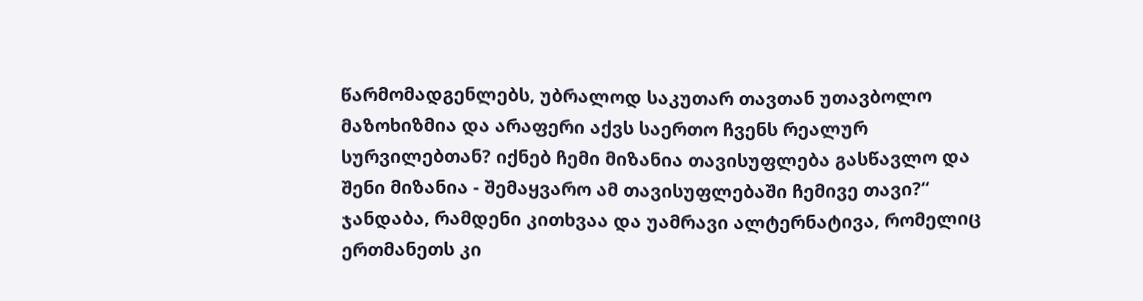წარმომადგენლებს, უბრალოდ საკუთარ თავთან უთავბოლო მაზოხიზმია და არაფერი აქვს საერთო ჩვენს რეალურ სურვილებთან? იქნებ ჩემი მიზანია თავისუფლება გასწავლო და შენი მიზანია - შემაყვარო ამ თავისუფლებაში ჩემივე თავი?“ ჯანდაბა, რამდენი კითხვაა და უამრავი ალტერნატივა, რომელიც ერთმანეთს კი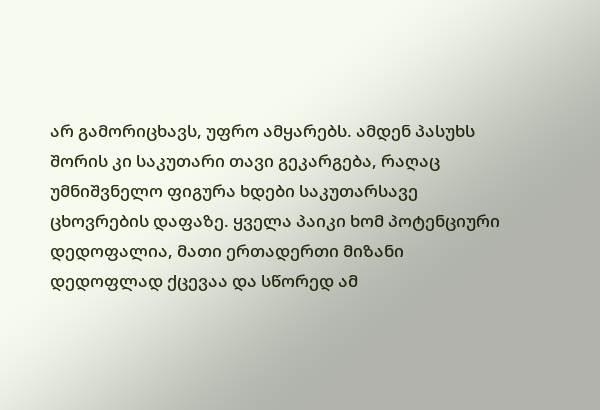არ გამორიცხავს, უფრო ამყარებს. ამდენ პასუხს შორის კი საკუთარი თავი გეკარგება, რაღაც უმნიშვნელო ფიგურა ხდები საკუთარსავე ცხოვრების დაფაზე. ყველა პაიკი ხომ პოტენციური დედოფალია, მათი ერთადერთი მიზანი დედოფლად ქცევაა და სწორედ ამ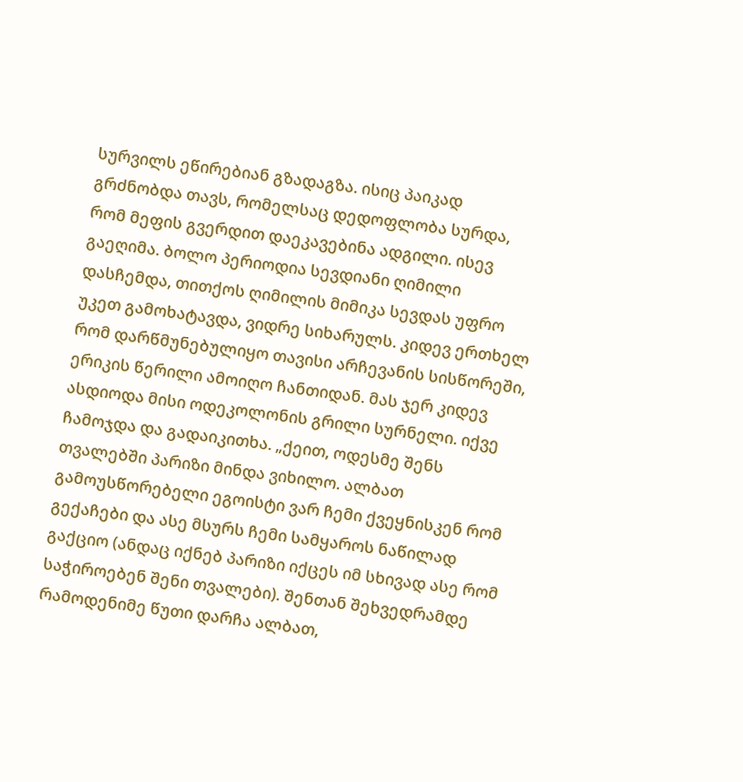სურვილს ეწირებიან გზადაგზა. ისიც პაიკად გრძნობდა თავს, რომელსაც დედოფლობა სურდა, რომ მეფის გვერდით დაეკავებინა ადგილი. ისევ გაეღიმა. ბოლო პერიოდია სევდიანი ღიმილი დასჩემდა, თითქოს ღიმილის მიმიკა სევდას უფრო უკეთ გამოხატავდა, ვიდრე სიხარულს. კიდევ ერთხელ რომ დარწმუნებულიყო თავისი არჩევანის სისწორეში, ერიკის წერილი ამოიღო ჩანთიდან. მას ჯერ კიდევ ასდიოდა მისი ოდეკოლონის გრილი სურნელი. იქვე ჩამოჯდა და გადაიკითხა. „ქეით, ოდესმე შენს თვალებში პარიზი მინდა ვიხილო. ალბათ გამოუსწორებელი ეგოისტი ვარ ჩემი ქვეყნისკენ რომ გექაჩები და ასე მსურს ჩემი სამყაროს ნაწილად გაქციო (ანდაც იქნებ პარიზი იქცეს იმ სხივად ასე რომ საჭიროებენ შენი თვალები). შენთან შეხვედრამდე რამოდენიმე წუთი დარჩა ალბათ,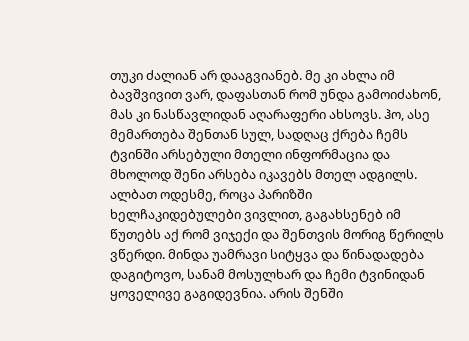თუკი ძალიან არ დააგვიანებ. მე კი ახლა იმ ბავშვივით ვარ, დაფასთან რომ უნდა გამოიძახონ, მას კი ნასწავლიდან აღარაფერი ახსოვს. ჰო, ასე მემართება შენთან სულ, სადღაც ქრება ჩემს ტვინში არსებული მთელი ინფორმაცია და მხოლოდ შენი არსება იკავებს მთელ ადგილს. ალბათ ოდესმე, როცა პარიზში ხელჩაკიდებულები ვივლით, გაგახსენებ იმ წუთებს აქ რომ ვიჯექი და შენთვის მორიგ წერილს ვწერდი. მინდა უამრავი სიტყვა და წინადადება დაგიტოვო, სანამ მოსულხარ და ჩემი ტვინიდან ყოველივე გაგიდევნია. არის შენში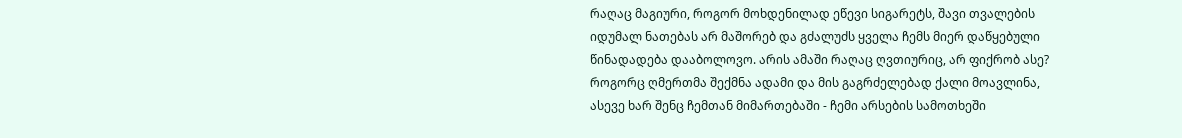რაღაც მაგიური, როგორ მოხდენილად ეწევი სიგარეტს, შავი თვალების იდუმალ ნათებას არ მაშორებ და გძალუძს ყველა ჩემს მიერ დაწყებული წინადადება დააბოლოვო. არის ამაში რაღაც ღვთიურიც, არ ფიქრობ ასე? როგორც ღმერთმა შექმნა ადამი და მის გაგრძელებად ქალი მოავლინა, ასევე ხარ შენც ჩემთან მიმართებაში - ჩემი არსების სამოთხეში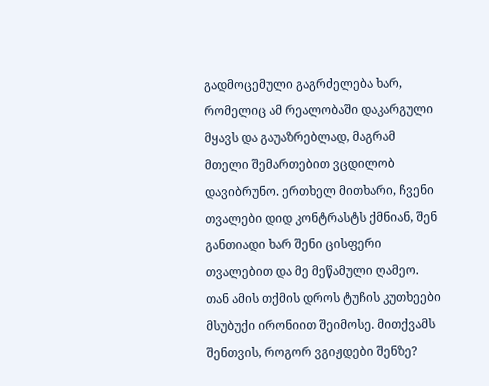გადმოცემული გაგრძელება ხარ, რომელიც ამ რეალობაში დაკარგული მყავს და გაუაზრებლად, მაგრამ მთელი შემართებით ვცდილობ დავიბრუნო. ერთხელ მითხარი, ჩვენი თვალები დიდ კონტრასტს ქმნიან, შენ განთიადი ხარ შენი ცისფერი თვალებით და მე მეწამული ღამეო. თან ამის თქმის დროს ტუჩის კუთხეები მსუბუქი ირონიით შეიმოსე. მითქვამს შენთვის, როგორ ვგიჟდები შენზე?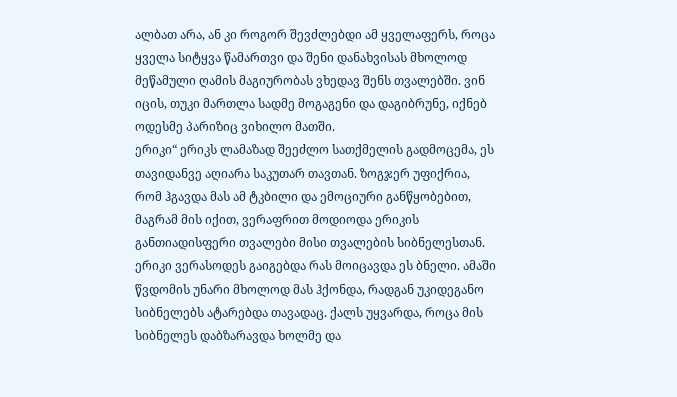ალბათ არა, ან კი როგორ შევძლებდი ამ ყველაფერს, როცა ყველა სიტყვა წამართვი და შენი დანახვისას მხოლოდ მეწამული ღამის მაგიურობას ვხედავ შენს თვალებში. ვინ იცის, თუკი მართლა სადმე მოგაგენი და დაგიბრუნე, იქნებ ოდესმე პარიზიც ვიხილო მათში.
ერიკი“ ერიკს ლამაზად შეეძლო სათქმელის გადმოცემა, ეს თავიდანვე აღიარა საკუთარ თავთან. ზოგჯერ უფიქრია, რომ ჰგავდა მას ამ ტკბილი და ემოციური განწყობებით, მაგრამ მის იქით, ვერაფრით მოდიოდა ერიკის განთიადისფერი თვალები მისი თვალების სიბნელესთან. ერიკი ვერასოდეს გაიგებდა რას მოიცავდა ეს ბნელი. ამაში წვდომის უნარი მხოლოდ მას ჰქონდა, რადგან უკიდეგანო სიბნელებს ატარებდა თავადაც. ქალს უყვარდა, როცა მის სიბნელეს დაბზარავდა ხოლმე და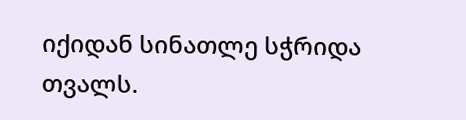იქიდან სინათლე სჭრიდა თვალს.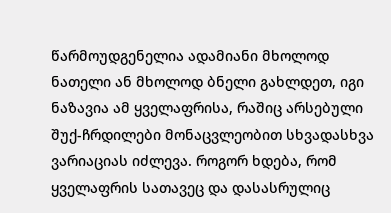წარმოუდგენელია ადამიანი მხოლოდ ნათელი ან მხოლოდ ბნელი გახლდეთ, იგი ნაზავია ამ ყველაფრისა, რაშიც არსებული შუქ-ჩრდილები მონაცვლეობით სხვადასხვა ვარიაციას იძლევა. როგორ ხდება, რომ ყველაფრის სათავეც და დასასრულიც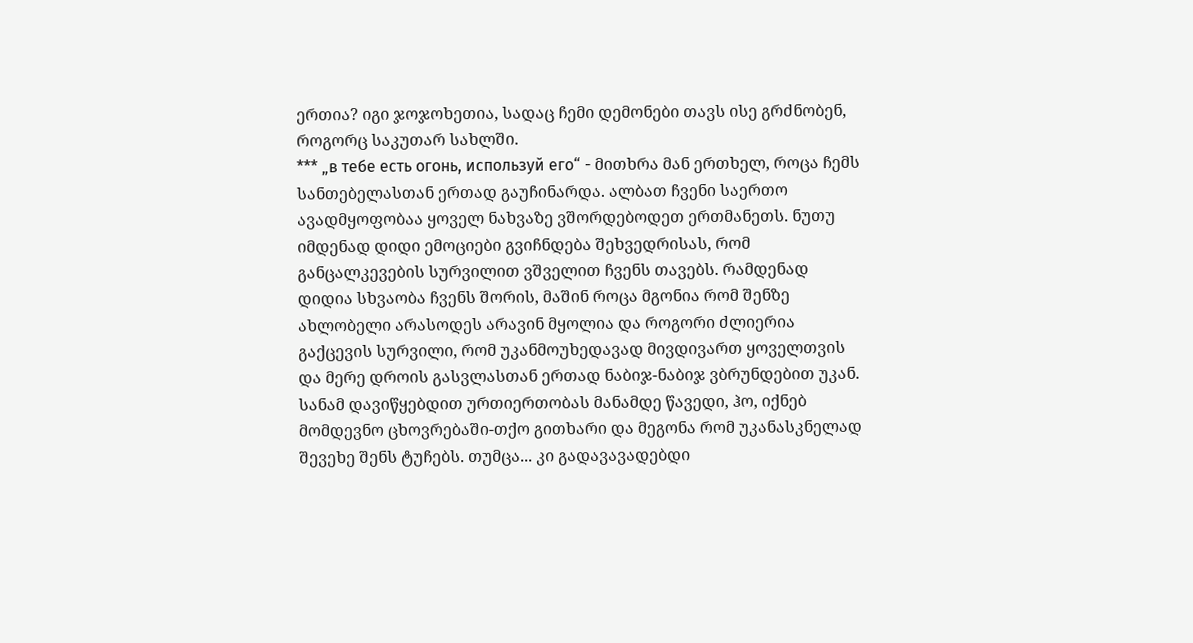ერთია? იგი ჯოჯოხეთია, სადაც ჩემი დემონები თავს ისე გრძნობენ, როგორც საკუთარ სახლში.
*** „в тебе есть огонь, используй его“ - მითხრა მან ერთხელ, როცა ჩემს სანთებელასთან ერთად გაუჩინარდა. ალბათ ჩვენი საერთო ავადმყოფობაა ყოველ ნახვაზე ვშორდებოდეთ ერთმანეთს. ნუთუ იმდენად დიდი ემოციები გვიჩნდება შეხვედრისას, რომ განცალკევების სურვილით ვშველით ჩვენს თავებს. რამდენად დიდია სხვაობა ჩვენს შორის, მაშინ როცა მგონია რომ შენზე ახლობელი არასოდეს არავინ მყოლია და როგორი ძლიერია გაქცევის სურვილი, რომ უკანმოუხედავად მივდივართ ყოველთვის და მერე დროის გასვლასთან ერთად ნაბიჯ-ნაბიჯ ვბრუნდებით უკან. სანამ დავიწყებდით ურთიერთობას მანამდე წავედი, ჰო, იქნებ მომდევნო ცხოვრებაში-თქო გითხარი და მეგონა რომ უკანასკნელად შევეხე შენს ტუჩებს. თუმცა... კი გადავავადებდი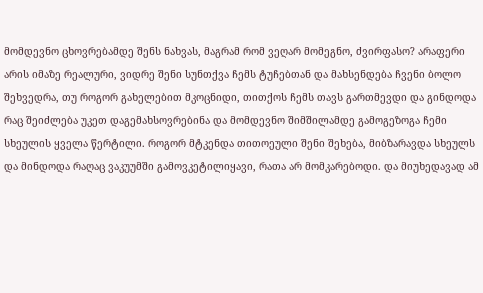მომდევნო ცხოვრებამდე შენს ნახვას, მაგრამ რომ ვეღარ მომეგნო, ძვირფასო? არაფერი არის იმაზე რეალური, ვიდრე შენი სუნთქვა ჩემს ტუჩებთან და მახსენდება ჩვენი ბოლო შეხვედრა, თუ როგორ გახელებით მკოცნიდი, თითქოს ჩემს თავს გართმევდი და გინდოდა რაც შეიძლება უკეთ დაგემახსოვრებინა და მომდევნო შიმშილამდე გამოგეზოგა ჩემი სხეულის ყველა წერტილი. როგორ მტკენდა თითოეული შენი შეხება, მიბზარავდა სხეულს და მინდოდა რაღაც ვაკუუმში გამოვკეტილიყავი, რათა არ მომკარებოდი. და მიუხედავად ამ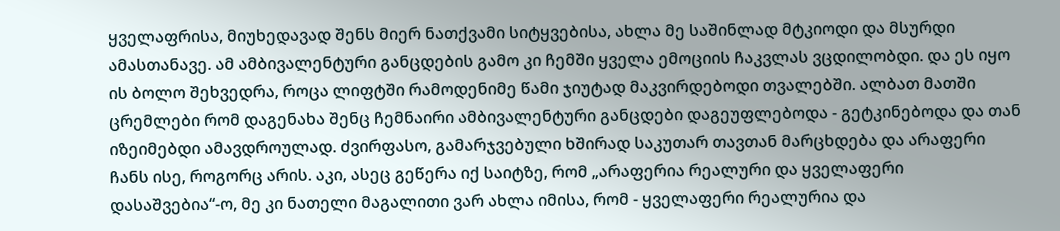ყველაფრისა, მიუხედავად შენს მიერ ნათქვამი სიტყვებისა, ახლა მე საშინლად მტკიოდი და მსურდი ამასთანავე. ამ ამბივალენტური განცდების გამო კი ჩემში ყველა ემოციის ჩაკვლას ვცდილობდი. და ეს იყო ის ბოლო შეხვედრა, როცა ლიფტში რამოდენიმე წამი ჯიუტად მაკვირდებოდი თვალებში. ალბათ მათში ცრემლები რომ დაგენახა შენც ჩემნაირი ამბივალენტური განცდები დაგეუფლებოდა - გეტკინებოდა და თან იზეიმებდი ამავდროულად. ძვირფასო, გამარჯვებული ხშირად საკუთარ თავთან მარცხდება და არაფერი ჩანს ისე, როგორც არის. აკი, ასეც გეწერა იქ საიტზე, რომ „არაფერია რეალური და ყველაფერი დასაშვებია“-ო, მე კი ნათელი მაგალითი ვარ ახლა იმისა, რომ - ყველაფერი რეალურია და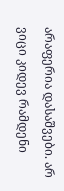არაფერია დასაშვები. არ ვიცი კიდევ რამდენი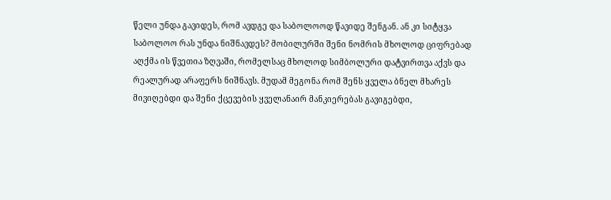წელი უნდა გავიდეს, რომ ავდგე და საბოლოოდ წავიდე შენგან. ან კი სიტყვა საბოლოო რას უნდა ნიშნავდეს? მობილურში შენი ნომრის მხოლოდ ციფრებად აღქმა ის წვეთია ზღვაში, რომელსაც მხოლოდ სიმბოლური დატვირთვა აქვს და რეალურად არაფერს ნიშნავს. მუდამ მეგონა რომ შენს ყველა ბნელ მხარეს მივიღებდი და შენი ქცევების ყველანაირ მანკიერებას გავიგებდი,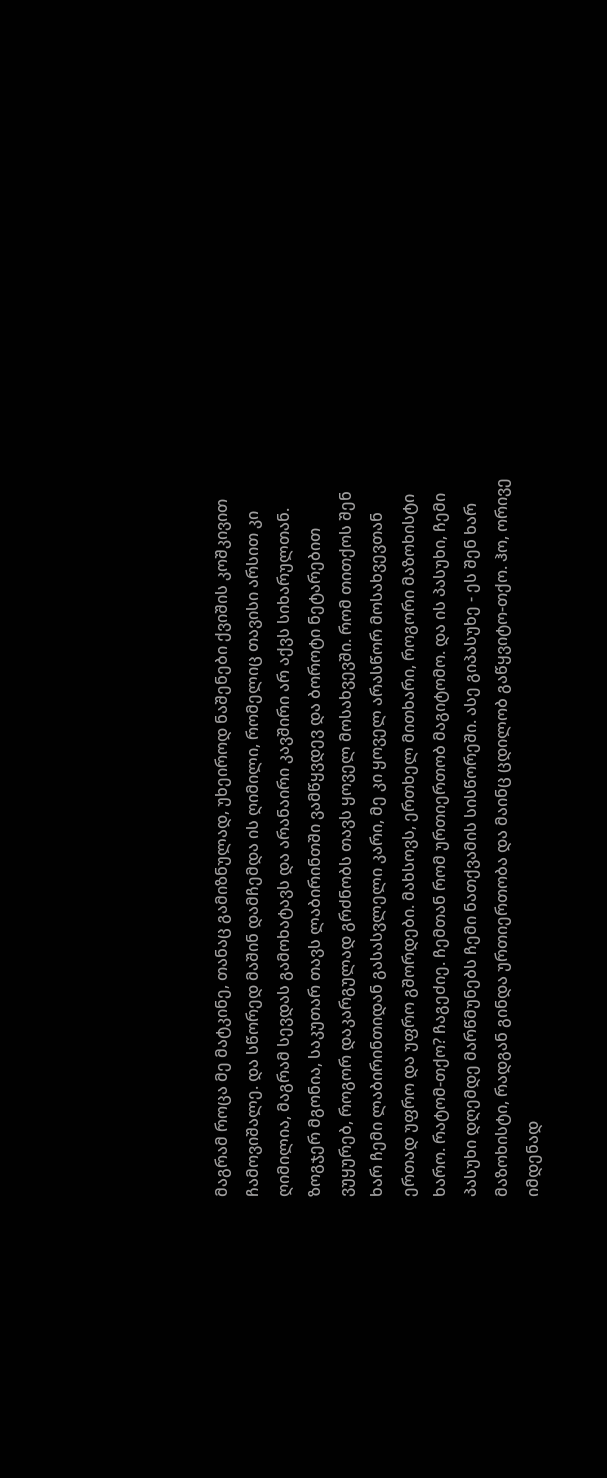მაგრამ როცა მე მატკინე, თანაც გამიზნულად, უხეიროდ ნაშენები ქვიშის კოშკივით ჩამოვიშალე. და სწორედ მაშინ დამჩემდა ის ღიმილი, რომელიც თავისი არსით კი ღიმილია, მაგრამ სევდას გამოხატავს და არანაირი კავშირი არ აქვს სიხარულთან. ზოგჯერ მგონია, საკუთარ თავს ლაბირინთში ვამწყვდევ და ბოროტი ნეტარებით ვუყურებ, როგორ დაკარგულად გრძნობს თავს ყოველ მოსახვევში. რომ თითქოს შენ ხარ ჩემი ლაბირინთიდან გასასვლელი კარი, მე კი ყოველ არასწორ მოსახვევთან ერთად უფრო და უფრო გშორდები. მახსოვს, ერთხელ მითხარი, როგორი მაზოხისტი ხარო. რატომ-თქო? ჩაგეძიე. ჩემთან რომ ურთიერთობ მაგიტომო. და ის პასუხი, ჩემი პასუხი დღემდე მარწმუნებს ჩემი ნათქვამის სისწორეში. ასე გიპასუხე - ეს შენ ხარ მაზოხისტი, რადგან გინდა ურთიერთობა და მაინც ცდილობ გაწყვიტო-თქო. ჰო, ორივე იმდენად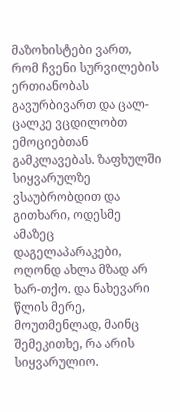მაზოხისტები ვართ, რომ ჩვენი სურვილების ერთიანობას გავურბივართ და ცალ-ცალკე ვცდილობთ ემოციებთან გამკლავებას. ზაფხულში სიყვარულზე ვსაუბრობდით და გითხარი, ოდესმე ამაზეც დაგელაპარაკები, ოღონდ ახლა მზად არ ხარ-თქო. და ნახევარი წლის მერე, მოუთმენლად, მაინც შემეკითხე, რა არის სიყვარულიო.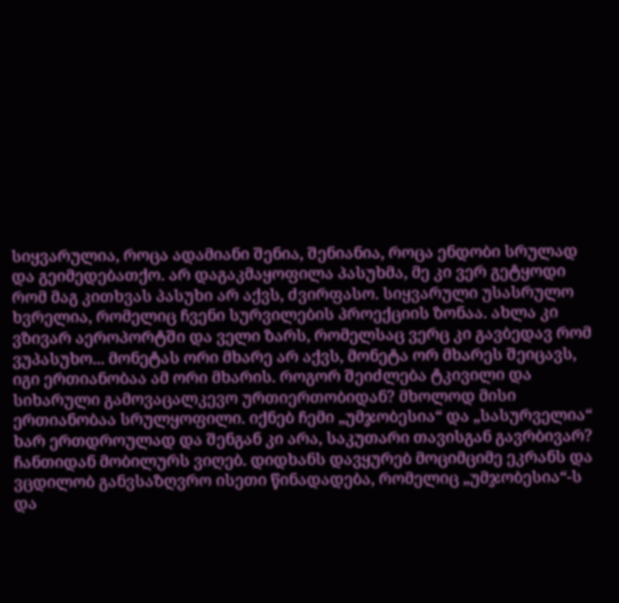სიყვარულია, როცა ადამიანი შენია, შენიანია, როცა ენდობი სრულად და გეიმედებათქო. არ დაგაკმაყოფილა პასუხმა, მე კი ვერ გეტყოდი რომ მაგ კითხვას პასუხი არ აქვს, ძვირფასო. სიყვარული უსასრულო ხვრელია, რომელიც ჩვენი სურვილების პროექციის ზონაა. ახლა კი ვზივარ აეროპორტში და ველი ზარს, რომელსაც ვერც კი გავბედავ რომ ვუპასუხო... მონეტას ორი მხარე არ აქვს, მონეტა ორ მხარეს შეიცავს, იგი ერთიანობაა ამ ორი მხარის. როგორ შეიძლება ტკივილი და სიხარული გამოვაცალკევო ურთიერთობიდან? მხოლოდ მისი ერთიანობაა სრულყოფილი. იქნებ ჩემი „უმჯობესია“ და „სასურველია“ ხარ ერთდროულად და შენგან კი არა, საკუთარი თავისგან გავრბივარ? ჩანთიდან მობილურს ვიღებ. დიდხანს დავყურებ მოციმციმე ეკრანს და ვცდილობ განვსაზღვრო ისეთი წინადადება, რომელიც „უმჯობესია“-ს და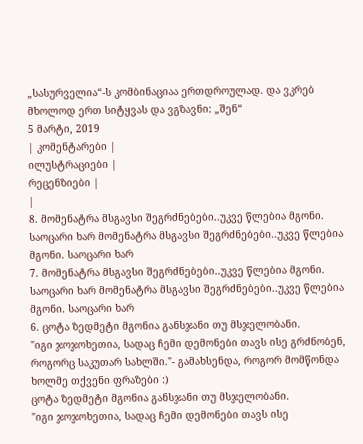„სასურველია“-ს კომბინაციაა ერთდროულად. და ვკრებ მხოლოდ ერთ სიტყვას და ვგზავნი: „შენ“
5 მარტი, 2019
| კომენტარები |
ილუსტრაციები |
რეცენზიები |
|
8. მომენატრა მსგავსი შეგრძნებები..უკვე წლებია მგონი. საოცარი ხარ მომენატრა მსგავსი შეგრძნებები..უკვე წლებია მგონი. საოცარი ხარ
7. მომენატრა მსგავსი შეგრძნებები..უკვე წლებია მგონი. საოცარი ხარ მომენატრა მსგავსი შეგრძნებები..უკვე წლებია მგონი. საოცარი ხარ
6. ცოტა ზედმეტი მგონია განსჯანი თუ მსჯელობანი.
"იგი ჯოჯოხეთია, სადაც ჩემი დემონები თავს ისე გრძნობენ, როგორც საკუთარ სახლში."- გამახსენდა, როგორ მომწონდა ხოლმე თქვენი ფრაზები :)
ცოტა ზედმეტი მგონია განსჯანი თუ მსჯელობანი.
"იგი ჯოჯოხეთია, სადაც ჩემი დემონები თავს ისე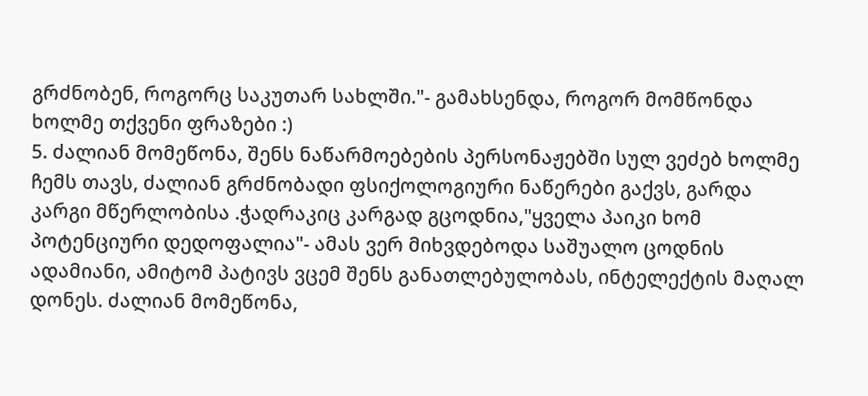გრძნობენ, როგორც საკუთარ სახლში."- გამახსენდა, როგორ მომწონდა ხოლმე თქვენი ფრაზები :)
5. ძალიან მომეწონა, შენს ნაწარმოებების პერსონაჟებში სულ ვეძებ ხოლმე ჩემს თავს, ძალიან გრძნობადი ფსიქოლოგიური ნაწერები გაქვს, გარდა კარგი მწერლობისა .ჭადრაკიც კარგად გცოდნია,"ყველა პაიკი ხომ პოტენციური დედოფალია"- ამას ვერ მიხვდებოდა საშუალო ცოდნის ადამიანი, ამიტომ პატივს ვცემ შენს განათლებულობას, ინტელექტის მაღალ დონეს. ძალიან მომეწონა,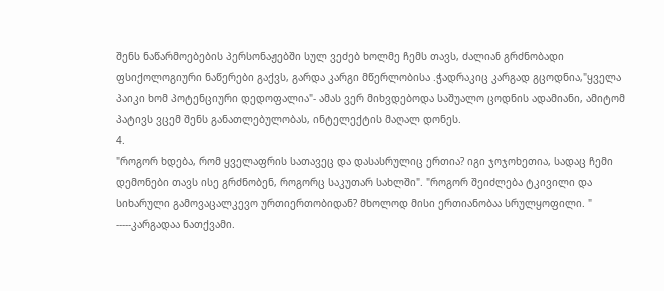შენს ნაწარმოებების პერსონაჟებში სულ ვეძებ ხოლმე ჩემს თავს, ძალიან გრძნობადი ფსიქოლოგიური ნაწერები გაქვს, გარდა კარგი მწერლობისა .ჭადრაკიც კარგად გცოდნია,"ყველა პაიკი ხომ პოტენციური დედოფალია"- ამას ვერ მიხვდებოდა საშუალო ცოდნის ადამიანი, ამიტომ პატივს ვცემ შენს განათლებულობას, ინტელექტის მაღალ დონეს.
4.
"როგორ ხდება, რომ ყველაფრის სათავეც და დასასრულიც ერთია? იგი ჯოჯოხეთია, სადაც ჩემი დემონები თავს ისე გრძნობენ, როგორც საკუთარ სახლში". "როგორ შეიძლება ტკივილი და სიხარული გამოვაცალკევო ურთიერთობიდან? მხოლოდ მისი ერთიანობაა სრულყოფილი. " -----კარგადაა ნათქვამი.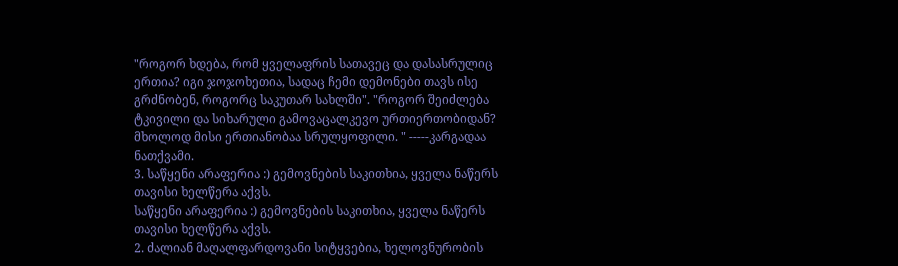"როგორ ხდება, რომ ყველაფრის სათავეც და დასასრულიც ერთია? იგი ჯოჯოხეთია, სადაც ჩემი დემონები თავს ისე გრძნობენ, როგორც საკუთარ სახლში". "როგორ შეიძლება ტკივილი და სიხარული გამოვაცალკევო ურთიერთობიდან? მხოლოდ მისი ერთიანობაა სრულყოფილი. " -----კარგადაა ნათქვამი.
3. საწყენი არაფერია :) გემოვნების საკითხია, ყველა ნაწერს თავისი ხელწერა აქვს.
საწყენი არაფერია :) გემოვნების საკითხია, ყველა ნაწერს თავისი ხელწერა აქვს.
2. ძალიან მაღალფარდოვანი სიტყვებია, ხელოვნურობის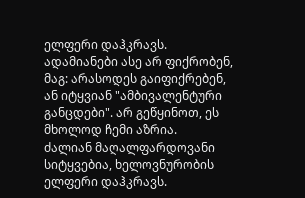ელფერი დაჰკრავს. ადამიანები ასე არ ფიქრობენ, მაგ: არასოდეს გაიფიქრებენ, ან იტყვიან "ამბივალენტური განცდები". არ გეწყინოთ, ეს მხოლოდ ჩემი აზრია.
ძალიან მაღალფარდოვანი სიტყვებია, ხელოვნურობის ელფერი დაჰკრავს.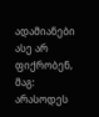ადამიანები ასე არ ფიქრობენ, მაგ: არასოდეს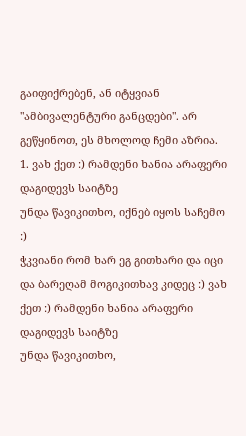გაიფიქრებენ, ან იტყვიან "ამბივალენტური განცდები". არ გეწყინოთ, ეს მხოლოდ ჩემი აზრია.
1. ვახ ქეთ :) რამდენი ხანია არაფერი დაგიდევს საიტზე
უნდა წავიკითხო, იქნებ იყოს საჩემო :)
ჭკვიანი რომ ხარ ეგ გითხარი და იცი და ბარეღამ მოგიკითხავ კიდეც :) ვახ ქეთ :) რამდენი ხანია არაფერი დაგიდევს საიტზე
უნდა წავიკითხო,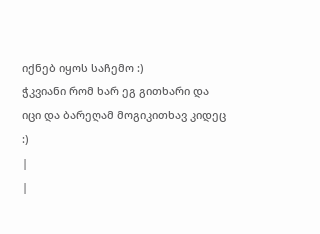იქნებ იყოს საჩემო :)
ჭკვიანი რომ ხარ ეგ გითხარი და იცი და ბარეღამ მოგიკითხავ კიდეც :)
|
|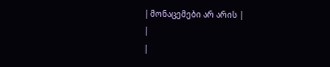| მონაცემები არ არის |
|
|